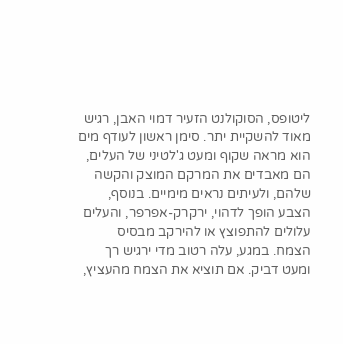ליטופס, הסוקולנט הזעיר דמוי האבן, רגיש מאוד להשקיית יתר. סימן ראשון לעודף מים הוא מראה שקוף ומעט ג'לטיני של העלים, הם מאבדים את המרקם המוצק והקשה שלהם, ולעיתים נראים מימיים. בנוסף, הצבע הופך לדהוי, ירקרק-אפרפר, והעלים עלולים להתפוצץ או להירקב מבסיס הצמח. במגע, עלה רטוב מדי ירגיש רך ומעט דביק. אם תוציא את הצמח מהעציץ,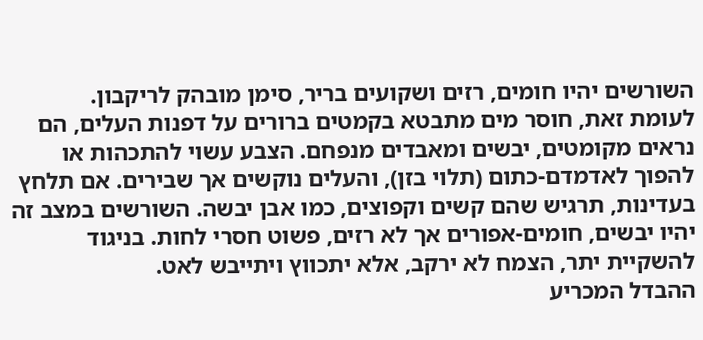השורשים יהיו חומים, רזים ושקועים בריר, סימן מובהק לריקבון.
לעומת זאת, חוסר מים מתבטא בקמטים ברורים על דפנות העלים, הם נראים מקומטים, יבשים ומאבדים מנפחם. הצבע עשוי להתכהות או להפוך לאדמדם-כתום (תלוי בזן), והעלים נוקשים אך שבירים. אם תלחץ בעדינות, תרגיש שהם קשים וקפוצים, כמו אבן יבשה. השורשים במצב זה יהיו יבשים, חומים-אפורים אך לא רזים, פשוט חסרי לחות. בניגוד להשקיית יתר, הצמח לא ירקב, אלא יתכווץ ויתייבש לאט.
ההבדל המכריע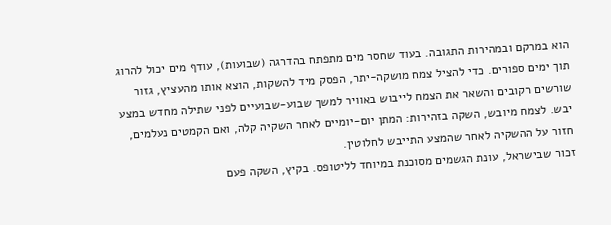הוא במרקם ובמהירות התגובה. בעוד שחסר מים מתפתח בהדרגה (שבועות), עודף מים יכול להרוג תוך ימים ספורים. כדי להציל צמח מושקה-יתר, הפסק מיד להשקות, הוצא אותו מהעציץ, גזור שורשים רקובים והשאר את הצמח לייבוש באוויר למשך שבוע-שבועיים לפני שתילה מחדש במצע יבש. לצמח מיובש, השקה בזהירות: המתן יום-יומיים לאחר השקיה קלה, ואם הקמטים נעלמים, חזור על ההשקיה לאחר שהמצע התייבש לחלוטין.
זכור שבישראל, עונת הגשמים מסוכנת במיוחד לליטופס. בקיץ, השקה פעם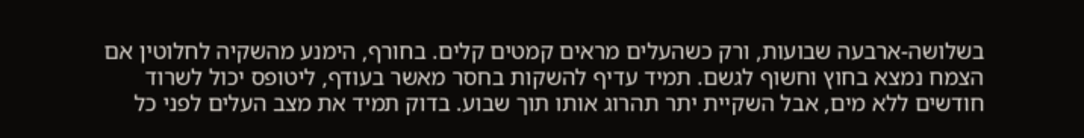בשלושה-ארבעה שבועות, ורק כשהעלים מראים קמטים קלים. בחורף, הימנע מהשקיה לחלוטין אם הצמח נמצא בחוץ וחשוף לגשם. תמיד עדיף להשקות בחסר מאשר בעודף, ליטופס יכול לשרוד חודשים ללא מים, אבל השקיית יתר תהרוג אותו תוך שבוע. בדוק תמיד את מצב העלים לפני כל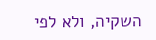השקיה, ולא לפי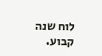לוח שנה קבוע.